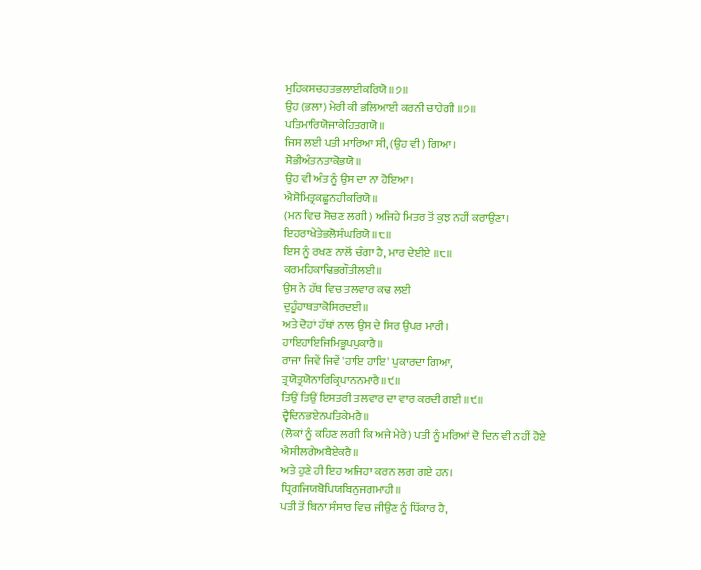ਮੁਹਿਕਸਚਹਤਭਲਾਈਕਰਿਯੋ॥੭॥
ਉਹ (ਭਲਾ) ਮੇਰੀ ਕੀ ਭਲਿਆਈ ਕਰਨੀ ਚਾਹੇਗੀ ॥੭॥
ਪਤਿਮਾਰਿਯੋਜਾਕੇਹਿਤਗਯੋ॥
ਜਿਸ ਲਈ ਪਤੀ ਮਾਰਿਆ ਸੀ, (ਉਹ ਵੀ) ਗਿਆ।
ਸੋਭੀਅੰਤਨਤਾਕੋਭਯੋ॥
ਉਹ ਵੀ ਅੰਤ ਨੂੰ ਉਸ ਦਾ ਨਾ ਹੋਇਆ।
ਐਸੋਮਿਤ੍ਰਕਛੂਨਹੀਕਰਿਯੋ॥
(ਮਨ ਵਿਚ ਸੋਚਣ ਲਗੀ) ਅਜਿਹੇ ਮਿਤਰ ਤੋਂ ਕੁਝ ਨਹੀਂ ਕਰਾਉਣਾ।
ਇਹਰਾਖੇਤੇਭਲੋਸੰਘਰਿਯੋ॥੮॥
ਇਸ ਨੂੰ ਰਖਣ ਨਾਲੋਂ ਚੰਗਾ ਹੈ, ਮਾਰ ਦੇਈਏ ॥੮॥
ਕਰਮਹਿਕਾਢਿਭਗੌਤੀਲਈ॥
ਉਸ ਨੇ ਹੱਥ ਵਿਚ ਤਲਵਾਰ ਕਢ ਲਈ
ਦੁਹੂੰਹਾਥਤਾਕੋਸਿਰਦਈ॥
ਅਤੇ ਦੋਹਾਂ ਹੱਥਾਂ ਨਾਲ ਉਸ ਦੇ ਸਿਰ ਉਪਰ ਮਾਰੀ।
ਹਾਇਹਾਇਜਿਮਿਭੂਪਪੁਕਾਰੈ॥
ਰਾਜਾ ਜਿਵੇਂ ਜਿਵੇਂ 'ਹਾਇ ਹਾਇ' ਪੁਕਾਰਦਾ ਗਿਆ,
ਤ੍ਰਯੋਤ੍ਰਯੋਨਾਰਿਕ੍ਰਿਪਾਨਨਮਾਰੈ॥੯॥
ਤਿਉਂ ਤਿਉਂ ਇਸਤਰੀ ਤਲਵਾਰ ਦਾ ਵਾਰ ਕਰਦੀ ਗਈ ॥੯॥
ਦ੍ਵੈਦਿਨਭਏਨਪਤਿਕੇਮਰੈ॥
(ਲੋਕਾਂ ਨੂੰ ਕਹਿਣ ਲਗੀ ਕਿ ਅਜੇ ਮੇਰੇ) ਪਤੀ ਨੂੰ ਮਰਿਆਂ ਦੋ ਦਿਨ ਵੀ ਨਹੀਂ ਹੋਏ
ਐਸੀਲਗੇਅਬੈਏਕਰੈ॥
ਅਤੇ ਹੁਣੇ ਹੀ ਇਹ ਅਜਿਹਾ ਕਰਨ ਲਗ ਗਏ ਹਨ।
ਧ੍ਰਿਗਜਿਯਬੋਪਿਯਬਿਨੁਜਗਮਾਹੀ॥
ਪਤੀ ਤੋਂ ਬਿਨਾ ਸੰਸਾਰ ਵਿਚ ਜੀਉਣ ਨੂੰ ਧਿੱਕਾਰ ਹੈ,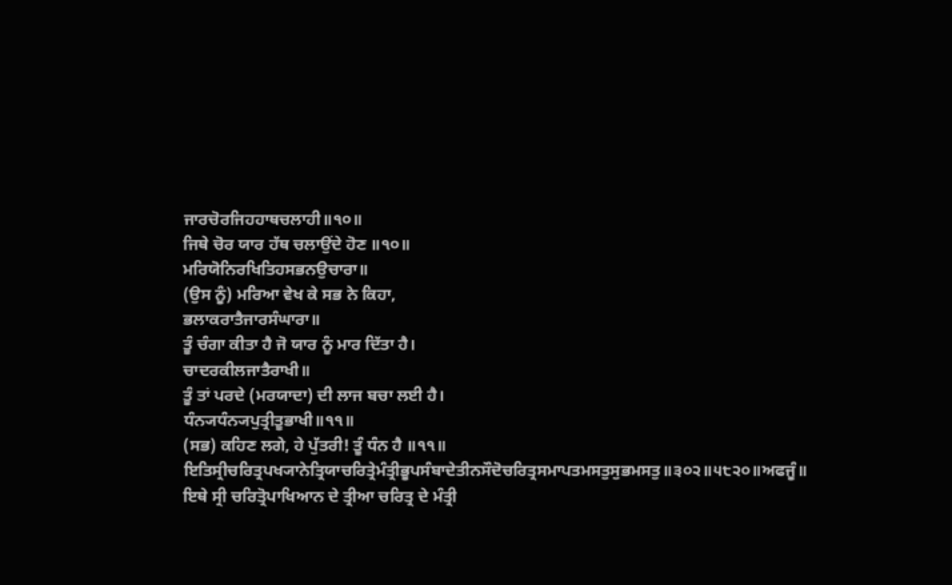ਜਾਰਚੋਰਜਿਹਹਾਥਚਲਾਹੀ॥੧੦॥
ਜਿਥੇ ਚੋਰ ਯਾਰ ਹੱਥ ਚਲਾਉਂਦੇ ਹੋਣ ॥੧੦॥
ਮਰਿਯੋਨਿਰਖਿਤਿਹਸਭਨਉਚਾਰਾ॥
(ਉਸ ਨੂੰ) ਮਰਿਆ ਵੇਖ ਕੇ ਸਭ ਨੇ ਕਿਹਾ,
ਭਲਾਕਰਾਤੈਜਾਰਸੰਘਾਰਾ॥
ਤੂੰ ਚੰਗਾ ਕੀਤਾ ਹੈ ਜੋ ਯਾਰ ਨੂੰ ਮਾਰ ਦਿੱਤਾ ਹੈ।
ਚਾਦਰਕੀਲਜਾਤੈਰਾਖੀ॥
ਤੂੰ ਤਾਂ ਪਰਦੇ (ਮਰਯਾਦਾ) ਦੀ ਲਾਜ ਬਚਾ ਲਈ ਹੈ।
ਧੰਨ੍ਯਧੰਨ੍ਯਪੁਤ੍ਰੀਤੂਭਾਖੀ॥੧੧॥
(ਸਭ) ਕਹਿਣ ਲਗੇ, ਹੇ ਪੁੱਤਰੀ! ਤੂੰ ਧੰਨ ਹੈ ॥੧੧॥
ਇਤਿਸ੍ਰੀਚਰਿਤ੍ਰਪਖ੍ਯਾਨੇਤ੍ਰਿਯਾਚਰਿਤ੍ਰੇਮੰਤ੍ਰੀਭੂਪਸੰਬਾਦੇਤੀਨਸੌਦੋਚਰਿਤ੍ਰਸਮਾਪਤਮਸਤੁਸੁਭਮਸਤੁ॥੩੦੨॥੫੮੨੦॥ਅਫਜੂੰ॥
ਇਥੇ ਸ੍ਰੀ ਚਰਿਤ੍ਰੋਪਾਖਿਆਨ ਦੇ ਤ੍ਰੀਆ ਚਰਿਤ੍ਰ ਦੇ ਮੰਤ੍ਰੀ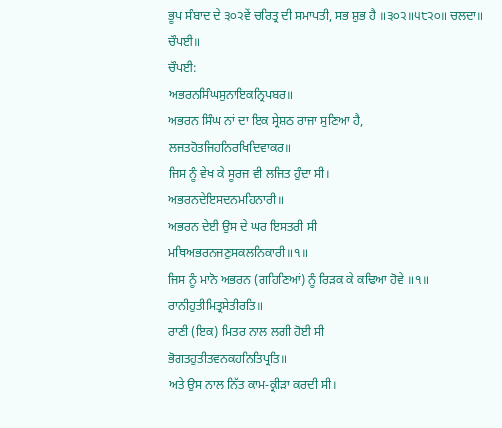ਭੂਪ ਸੰਬਾਦ ਦੇ ੩੦੨ਵੇਂ ਚਰਿਤ੍ਰ ਦੀ ਸਮਾਪਤੀ, ਸਭ ਸ਼ੁਭ ਹੈ ॥੩੦੨॥੫੮੨੦॥ ਚਲਦਾ॥
ਚੌਪਈ॥
ਚੌਪਈ:
ਅਭਰਨਸਿੰਘਸੁਨਾਇਕਨ੍ਰਿਪਬਰ॥
ਅਭਰਨ ਸਿੰਘ ਨਾਂ ਦਾ ਇਕ ਸ੍ਰੇਸ਼ਠ ਰਾਜਾ ਸੁਣਿਆ ਹੈ,
ਲਜਤਹੋਤਜਿਹਨਿਰਖਿਦਿਵਾਕਰ॥
ਜਿਸ ਨੂੰ ਵੇਖ ਕੇ ਸੂਰਜ ਵੀ ਲਜਿਤ ਹੁੰਦਾ ਸੀ।
ਅਭਰਨਦੇਇਸਦਨਮਹਿਨਾਰੀ॥
ਅਭਰਨ ਦੇਈ ਉਸ ਦੇ ਘਰ ਇਸਤਰੀ ਸੀ
ਮਥਿਅਭਰਨਜਣੁਸਕਲਨਿਕਾਰੀ॥੧॥
ਜਿਸ ਨੂੰ ਮਾਨੋ ਅਭਰਨ (ਗਹਿਣਿਆਂ) ਨੂੰ ਰਿੜਕ ਕੇ ਕਢਿਆ ਹੋਵੇ ॥੧॥
ਰਾਨੀਹੁਤੀਮਿਤ੍ਰਸੇਤੀਰਤਿ॥
ਰਾਣੀ (ਇਕ) ਮਿਤਰ ਨਾਲ ਲਗੀ ਹੋਈ ਸੀ
ਭੋਗਤਹੁਤੀਤਵਨਕਹਨਿਤਿਪ੍ਰਤਿ॥
ਅਤੇ ਉਸ ਨਾਲ ਨਿੱਤ ਕਾਮ-ਕ੍ਰੀੜਾ ਕਰਦੀ ਸੀ।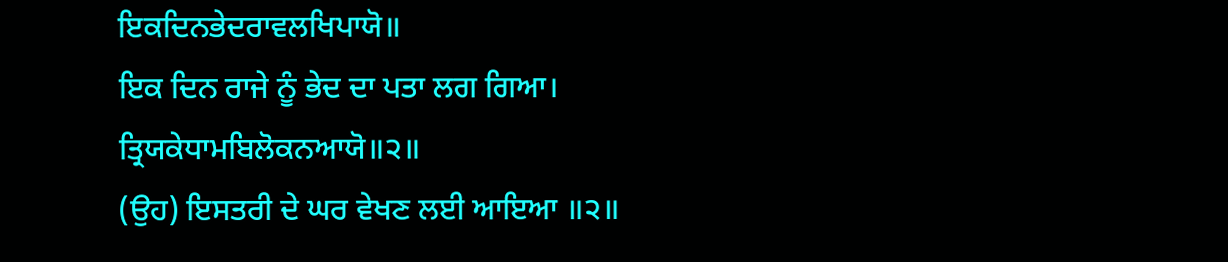ਇਕਦਿਨਭੇਦਰਾਵਲਖਿਪਾਯੋ॥
ਇਕ ਦਿਨ ਰਾਜੇ ਨੂੰ ਭੇਦ ਦਾ ਪਤਾ ਲਗ ਗਿਆ।
ਤ੍ਰਿਯਕੇਧਾਮਬਿਲੋਕਨਆਯੋ॥੨॥
(ਉਹ) ਇਸਤਰੀ ਦੇ ਘਰ ਵੇਖਣ ਲਈ ਆਇਆ ॥੨॥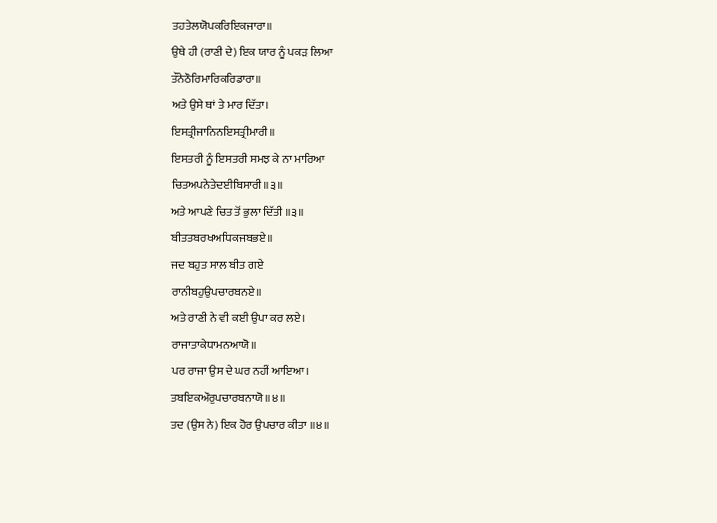ਤਹਤੇਲਯੋਪਕਰਿਇਕਜਾਰਾ॥
ਉਥੇ ਹੀ (ਰਾਣੀ ਦੇ) ਇਕ ਯਾਰ ਨੂੰ ਪਕੜ ਲਿਆ
ਤੌਨੇਠੌਰਿਮਾਰਿਕਰਿਡਾਰਾ॥
ਅਤੇ ਉਸੇ ਥਾਂ ਤੇ ਮਾਰ ਦਿੱਤਾ।
ਇਸਤ੍ਰੀਜਾਨਿਨਇਸਤ੍ਰੀਮਾਰੀ॥
ਇਸਤਰੀ ਨੂੰ ਇਸਤਰੀ ਸਮਝ ਕੇ ਨਾ ਮਾਰਿਆ
ਚਿਤਅਪਨੇਤੇਦਈਬਿਸਾਰੀ॥੩॥
ਅਤੇ ਆਪਣੇ ਚਿਤ ਤੋਂ ਭੁਲਾ ਦਿੱਤੀ ॥੩॥
ਬੀਤਤਬਰਖਅਧਿਕਜਬਭਏ॥
ਜਦ ਬਹੁਤ ਸਾਲ ਬੀਤ ਗਏ
ਰਾਨੀਬਹੁਉਪਚਾਰਬਨਏ॥
ਅਤੇ ਰਾਣੀ ਨੇ ਵੀ ਕਈ ਉਪਾ ਕਰ ਲਏ।
ਰਾਜਾਤਾਕੇਧਾਮਨਆਯੋ॥
ਪਰ ਰਾਜਾ ਉਸ ਦੇ ਘਰ ਨਹੀਂ ਆਇਆ।
ਤਬਇਕਔਰੁਪਚਾਰਬਨਾਯੋ॥੪॥
ਤਦ (ਉਸ ਨੇ) ਇਕ ਹੋਰ ਉਪਚਾਰ ਕੀਤਾ ॥੪॥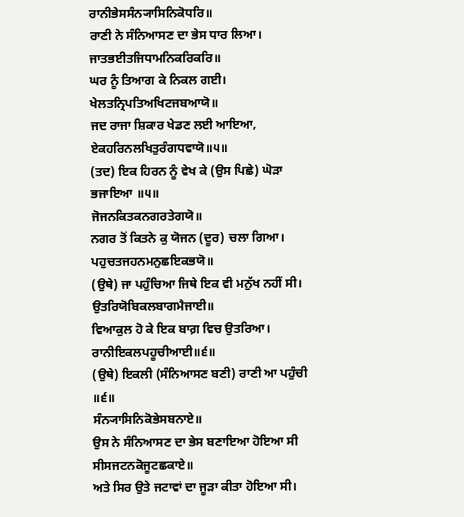ਰਾਨੀਭੇਸਸੰਨ੍ਯਾਸਿਨਿਕੋਧਰਿ॥
ਰਾਣੀ ਨੇ ਸੰਨਿਆਸਣ ਦਾ ਭੇਸ ਧਾਰ ਲਿਆ।
ਜਾਤਭਈਤਜਿਧਾਮਨਿਕਰਿਕਰਿ॥
ਘਰ ਨੂੰ ਤਿਆਗ ਕੇ ਨਿਕਲ ਗਈ।
ਖੇਲਤਨ੍ਰਿਪਤਿਅਖਿਟਜਬਆਯੋ॥
ਜਦ ਰਾਜਾ ਸ਼ਿਕਾਰ ਖੇਡਣ ਲਈ ਆਇਆ,
ਏਕਹਰਿਨਲਖਿਤੁਰੰਗਧਵਾਯੋ॥੫॥
(ਤਦ) ਇਕ ਹਿਰਨ ਨੂੰ ਵੇਖ ਕੇ (ਉਸ ਪਿਛੇ) ਘੋੜਾ ਭਜਾਇਆ ॥੫॥
ਜੋਜਨਕਿਤਕਨਗਰਤੇਗਯੋ॥
ਨਗਰ ਤੋਂ ਕਿਤਨੇ ਕੁ ਯੋਜਨ (ਦੂਰ) ਚਲਾ ਗਿਆ।
ਪਹੁਚਤਜਹਨਮਨੁਛਇਕਭਯੋ॥
(ਉਥੇ) ਜਾ ਪਹੁੰਚਿਆ ਜਿਥੇ ਇਕ ਵੀ ਮਨੁੱਖ ਨਹੀਂ ਸੀ।
ਉਤਰਿਯੋਬਿਕਲਬਾਗਮੈਜਾਈ॥
ਵਿਆਕੁਲ ਹੋ ਕੇ ਇਕ ਬਾਗ਼ ਵਿਚ ਉਤਰਿਆ।
ਰਾਨੀਇਕਲਪਹੂਚੀਆਈ॥੬॥
(ਉਥੇ) ਇਕਲੀ (ਸੰਨਿਆਸਣ ਬਣੀ) ਰਾਣੀ ਆ ਪਹੁੰਚੀ ॥੬॥
ਸੰਨ੍ਯਾਸਿਨਿਕੋਭੇਸਬਨਾਏ॥
ਉਸ ਨੇ ਸੰਨਿਆਸਣ ਦਾ ਭੇਸ ਬਣਾਇਆ ਹੋਇਆ ਸੀ
ਸੀਸਜਟਨਕੋਜੂਟਛਕਾਏ॥
ਅਤੇ ਸਿਰ ਉਤੇ ਜਟਾਵਾਂ ਦਾ ਜੂੜਾ ਕੀਤਾ ਹੋਇਆ ਸੀ।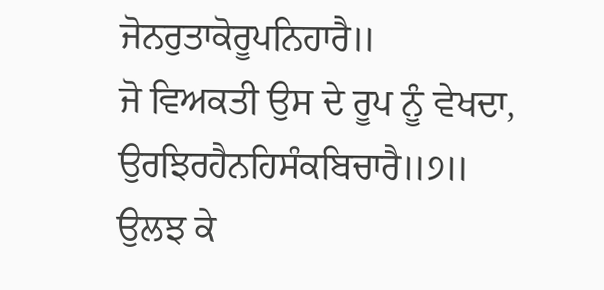ਜੋਨਰੁਤਾਕੋਰੂਪਨਿਹਾਰੈ॥
ਜੋ ਵਿਅਕਤੀ ਉਸ ਦੇ ਰੂਪ ਨੂੰ ਵੇਖਦਾ,
ਉਰਝਿਰਹੈਨਹਿਸੰਕਬਿਚਾਰੈ॥੭॥
ਉਲਝ ਕੇ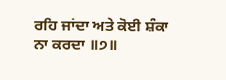ਰਹਿ ਜਾਂਦਾ ਅਤੇ ਕੋਈ ਸ਼ੰਕਾ ਨਾ ਕਰਦਾ ॥੭॥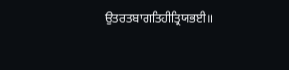ਉਤਰਤਬਾਗਤਿਹੀਤ੍ਰਿਯਭਈ॥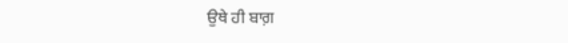ਉਥੇ ਹੀ ਬਾਗ਼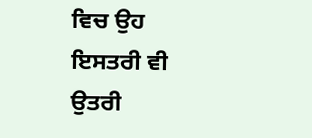ਵਿਚ ਉਹ ਇਸਤਰੀ ਵੀ ਉਤਰੀ